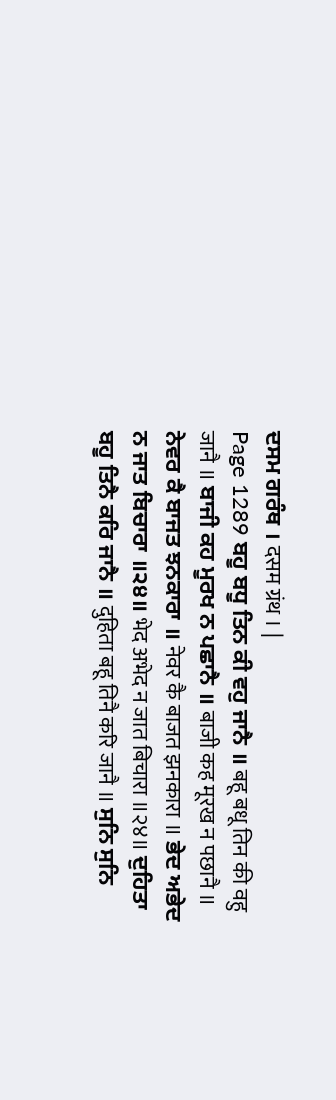ਦਸਮ ਗਰੰਥ । दसम ग्रंथ । |
Page 1289 ਬਹੂ ਬਧੂ ਤਿਨ ਕੀ ਵਹੁ ਜਾਨੈ ॥ बहू बधू तिन की वहु जानै ॥ ਬਾਜੀ ਕਹ ਮੂਰਖ ਨ ਪਛਾਨੈ ॥ बाजी कह मूरख न पछानै ॥ ਨੇਵਰ ਕੈ ਬਾਜਤ ਝਨਕਾਰਾ ॥ नेवर कै बाजत झनकारा ॥ ਭੇਦ ਅਭੇਦ ਨ ਜਾਤ ਬਿਚਾਰਾ ॥੨੪॥ भेद अभेद न जात बिचारा ॥२४॥ ਦੁਹਿਤਾ ਬਹੂ ਤਿਨੈ ਕਰਿ ਜਾਨੈ ॥ दुहिता बहू तिनै करि जानै ॥ ਸੁਨਿ ਸੁਨਿ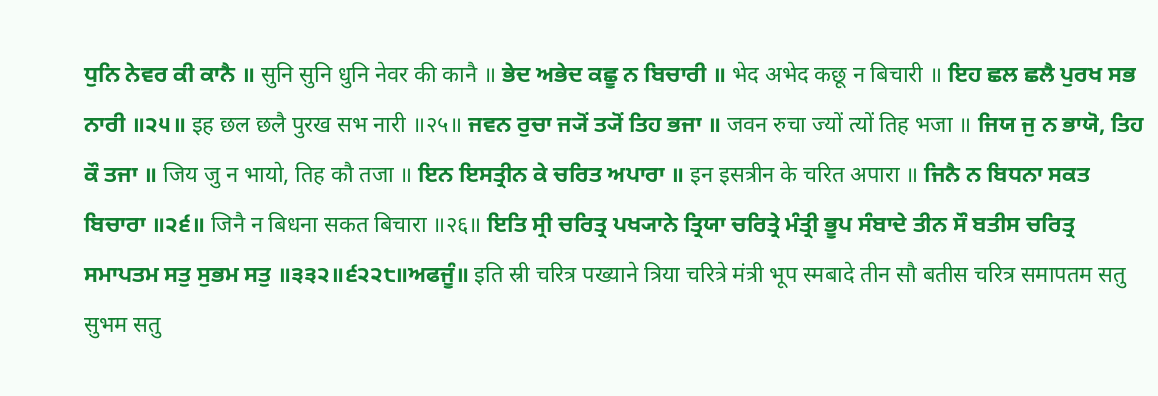ਧੁਨਿ ਨੇਵਰ ਕੀ ਕਾਨੈ ॥ सुनि सुनि धुनि नेवर की कानै ॥ ਭੇਦ ਅਭੇਦ ਕਛੂ ਨ ਬਿਚਾਰੀ ॥ भेद अभेद कछू न बिचारी ॥ ਇਹ ਛਲ ਛਲੈ ਪੁਰਖ ਸਭ ਨਾਰੀ ॥੨੫॥ इह छल छलै पुरख सभ नारी ॥२५॥ ਜਵਨ ਰੁਚਾ ਜ੍ਯੋਂ ਤ੍ਯੋਂ ਤਿਹ ਭਜਾ ॥ जवन रुचा ज्यों त्यों तिह भजा ॥ ਜਿਯ ਜੁ ਨ ਭਾਯੋ, ਤਿਹ ਕੌ ਤਜਾ ॥ जिय जु न भायो, तिह कौ तजा ॥ ਇਨ ਇਸਤ੍ਰੀਨ ਕੇ ਚਰਿਤ ਅਪਾਰਾ ॥ इन इसत्रीन के चरित अपारा ॥ ਜਿਨੈ ਨ ਬਿਧਨਾ ਸਕਤ ਬਿਚਾਰਾ ॥੨੬॥ जिनै न बिधना सकत बिचारा ॥२६॥ ਇਤਿ ਸ੍ਰੀ ਚਰਿਤ੍ਰ ਪਖ੍ਯਾਨੇ ਤ੍ਰਿਯਾ ਚਰਿਤ੍ਰੇ ਮੰਤ੍ਰੀ ਭੂਪ ਸੰਬਾਦੇ ਤੀਨ ਸੌ ਬਤੀਸ ਚਰਿਤ੍ਰ ਸਮਾਪਤਮ ਸਤੁ ਸੁਭਮ ਸਤੁ ॥੩੩੨॥੬੨੨੮॥ਅਫਜੂੰ॥ इति स्री चरित्र पख्याने त्रिया चरित्रे मंत्री भूप स्मबादे तीन सौ बतीस चरित्र समापतम सतु सुभम सतु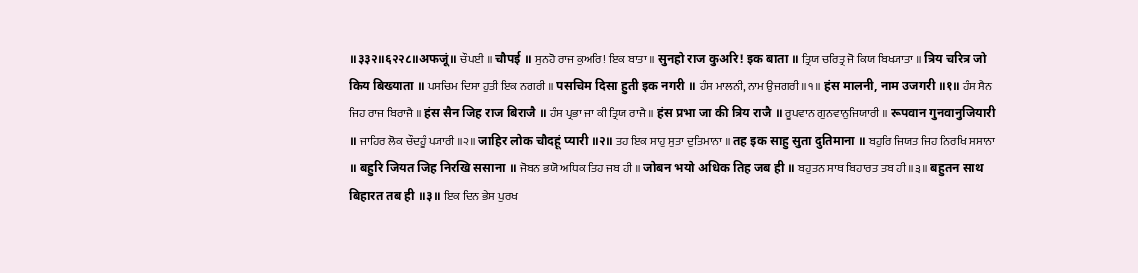॥३३२॥६२२८॥अफजूं॥ ਚੌਪਈ ॥ चौपई ॥ ਸੁਨਹੋ ਰਾਜ ਕੁਅਰਿ! ਇਕ ਬਾਤਾ ॥ सुनहो राज कुअरि! इक बाता ॥ ਤ੍ਰਿਯ ਚਰਿਤ੍ਰ ਜੋ ਕਿਯ ਬਿਖ੍ਯਾਤਾ ॥ त्रिय चरित्र जो किय बिख्याता ॥ ਪਸਚਿਮ ਦਿਸਾ ਹੁਤੀ ਇਕ ਨਗਰੀ ॥ पसचिम दिसा हुती इक नगरी ॥ ਹੰਸ ਮਾਲਨੀ, ਨਾਮ ਉਜਗਰੀ ॥੧॥ हंस मालनी, नाम उजगरी ॥१॥ ਹੰਸ ਸੈਨ ਜਿਹ ਰਾਜ ਬਿਰਾਜੈ ॥ हंस सैन जिह राज बिराजै ॥ ਹੰਸ ਪ੍ਰਭਾ ਜਾ ਕੀ ਤ੍ਰਿਯ ਰਾਜੈ ॥ हंस प्रभा जा की त्रिय राजै ॥ ਰੂਪਵਾਨ ਗੁਨਵਾਨੁਜਿਯਾਰੀ ॥ रूपवान गुनवानुजियारी ॥ ਜਾਹਿਰ ਲੋਕ ਚੌਦਹੂੰ ਪ੍ਯਾਰੀ ॥੨॥ जाहिर लोक चौदहूं प्यारी ॥२॥ ਤਹ ਇਕ ਸਾਹੁ ਸੁਤਾ ਦੁਤਿਮਾਨਾ ॥ तह इक साहु सुता दुतिमाना ॥ ਬਹੁਰਿ ਜਿਯਤ ਜਿਹ ਨਿਰਖਿ ਸਸਾਨਾ ॥ बहुरि जियत जिह निरखि ससाना ॥ ਜੋਬਨ ਭਯੋ ਅਧਿਕ ਤਿਹ ਜਬ ਹੀ ॥ जोबन भयो अधिक तिह जब ही ॥ ਬਹੁਤਨ ਸਾਥ ਬਿਹਾਰਤ ਤਬ ਹੀ ॥੩॥ बहुतन साथ बिहारत तब ही ॥३॥ ਇਕ ਦਿਨ ਭੇਸ ਪੁਰਖ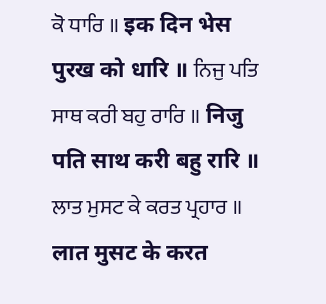ਕੋ ਧਾਰਿ ॥ इक दिन भेस पुरख को धारि ॥ ਨਿਜੁ ਪਤਿ ਸਾਥ ਕਰੀ ਬਹੁ ਰਾਰਿ ॥ निजु पति साथ करी बहु रारि ॥ ਲਾਤ ਮੁਸਟ ਕੇ ਕਰਤ ਪ੍ਰਹਾਰ ॥ लात मुसट के करत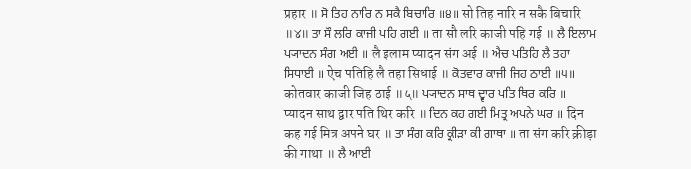प्रहार ॥ ਸੋ ਤਿਹ ਨਾਰਿ ਨ ਸਕੈ ਬਿਚਾਰਿ ॥੪॥ सो तिह नारि न सकै बिचारि ॥४॥ ਤਾ ਸੌ ਲਰਿ ਕਾਜੀ ਪਹਿ ਗਈ ॥ ता सौ लरि काजी पहि गई ॥ ਲੈ ਇਲਾਮ ਪ੍ਯਾਦਨ ਸੰਗ ਅਈ ॥ लै इलाम प्यादन संग अई ॥ ਐਚ ਪਤਿਹਿ ਲੈ ਤਹਾ ਸਿਧਾਈ ॥ ऐच पतिहि लै तहा सिधाई ॥ ਕੋਤਵਾਰ ਕਾਜੀ ਜਿਹ ਠਾਈ ॥੫॥ कोतवार काजी जिह ठाई ॥५॥ ਪ੍ਯਾਦਨ ਸਾਥ ਦ੍ਵਾਰ ਪਤਿ ਥਿਰ ਕਰਿ ॥ प्यादन साथ द्वार पति थिर करि ॥ ਦਿਨ ਕਹ ਗਈ ਮਿਤ੍ਰ ਅਪਨੇ ਘਰ ॥ दिन कह गई मित्र अपने घर ॥ ਤਾ ਸੰਗ ਕਰਿ ਕ੍ਰੀੜਾ ਕੀ ਗਾਥਾ ॥ ता संग करि क्रीड़ा की गाथा ॥ ਲੈ ਆਈ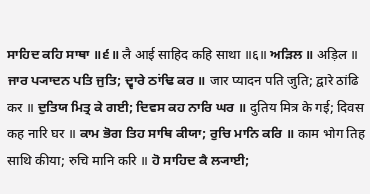ਸਾਹਿਦ ਕਹਿ ਸਾਥਾ ॥੬॥ लै आई साहिद कहि साथा ॥६॥ ਅੜਿਲ ॥ अड़िल ॥ ਜਾਰ ਪ੍ਯਾਦਨ ਪਤਿ ਜੁਤਿ; ਦ੍ਵਾਰੇ ਠਾਂਢਿ ਕਰ ॥ जार प्यादन पति जुति; द्वारे ठांढि कर ॥ ਦੁਤਿਯ ਮਿਤ੍ਰ ਕੇ ਗਈ; ਦਿਵਸ ਕਹ ਨਾਰਿ ਘਰ ॥ दुतिय मित्र के गई; दिवस कह नारि घर ॥ ਕਾਮ ਭੋਗ ਤਿਹ ਸਾਥਿ ਕੀਯਾ; ਰੁਚਿ ਮਾਨਿ ਕਰਿ ॥ काम भोग तिह साथि कीया; रुचि मानि करि ॥ ਹੋ ਸਾਹਿਦ ਕੈ ਲ੍ਯਾਈ;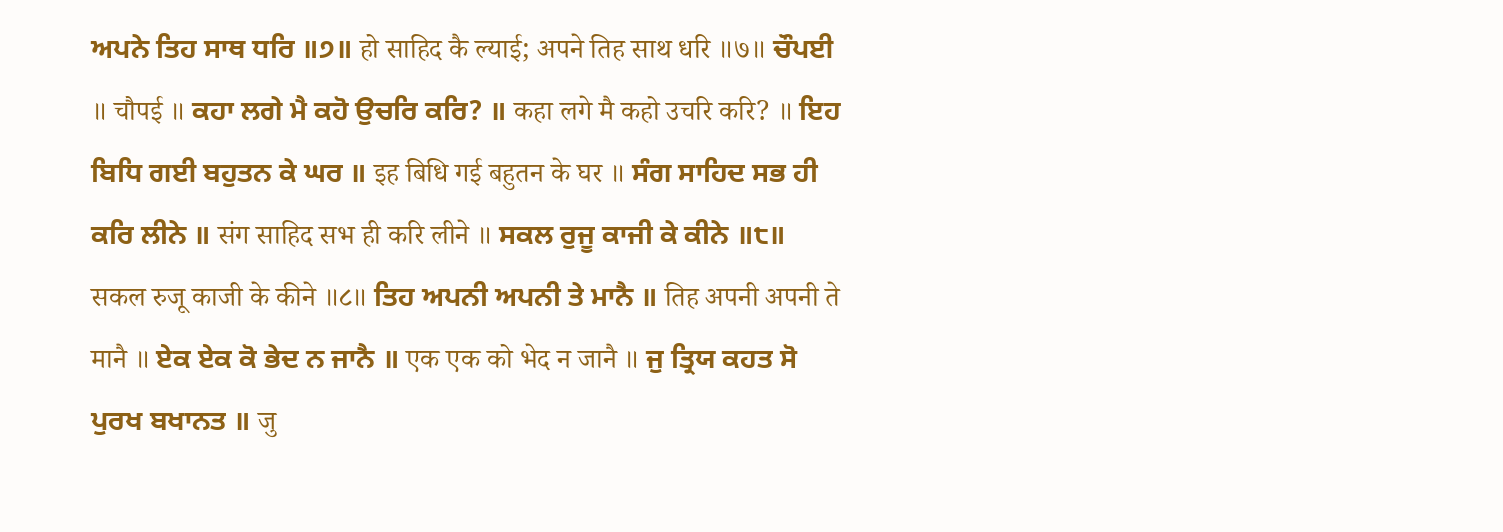ਅਪਨੇ ਤਿਹ ਸਾਥ ਧਰਿ ॥੭॥ हो साहिद कै ल्याई; अपने तिह साथ धरि ॥७॥ ਚੌਪਈ ॥ चौपई ॥ ਕਹਾ ਲਗੇ ਮੈ ਕਹੋ ਉਚਰਿ ਕਰਿ? ॥ कहा लगे मै कहो उचरि करि? ॥ ਇਹ ਬਿਧਿ ਗਈ ਬਹੁਤਨ ਕੇ ਘਰ ॥ इह बिधि गई बहुतन के घर ॥ ਸੰਗ ਸਾਹਿਦ ਸਭ ਹੀ ਕਰਿ ਲੀਨੇ ॥ संग साहिद सभ ही करि लीने ॥ ਸਕਲ ਰੁਜੂ ਕਾਜੀ ਕੇ ਕੀਨੇ ॥੮॥ सकल रुजू काजी के कीने ॥८॥ ਤਿਹ ਅਪਨੀ ਅਪਨੀ ਤੇ ਮਾਨੈ ॥ तिह अपनी अपनी ते मानै ॥ ਏਕ ਏਕ ਕੋ ਭੇਦ ਨ ਜਾਨੈ ॥ एक एक को भेद न जानै ॥ ਜੁ ਤ੍ਰਿਯ ਕਹਤ ਸੋ ਪੁਰਖ ਬਖਾਨਤ ॥ जु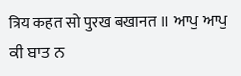त्रिय कहत सो पुरख बखानत ॥ ਆਪੁ ਆਪੁ ਕੀ ਬਾਤ ਨ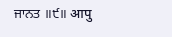ਜਾਨਤ ॥੯॥ आपु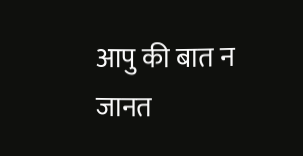आपु की बात न जानत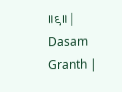॥९॥ |
Dasam Granth |